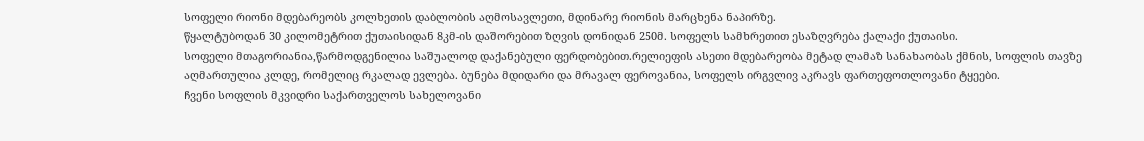სოფელი რიონი მდებარეობს კოლხეთის დაბლობის აღმოსავლეთი, მდინარე რიონის მარცხენა ნაპირზე.
წყალტუბოდან 30 კილომეტრით ქუთაისიდან 8კმ-ის დაშორებით ზღვის დონიდან 250მ. სოფელს სამხრეთით ესაზღვრება ქალაქი ქუთაისი.
სოფელი მთაგორიანია,წარმოდგენილია საშუალოდ დაქანებული ფერდობებით.რელიეფის ასეთი მდებარეობა მეტად ლამაზ სანახაობას ქმნის, სოფლის თავზე აღმართულია კლდე, რომელიც რკალად ევლება. ბუნება მდიდარი და მრავალ ფეროვანია, სოფელს ირგვლივ აკრავს ფართეფოთლოვანი ტყეები.
ჩვენი სოფლის მკვიდრი საქართველოს სახელოვანი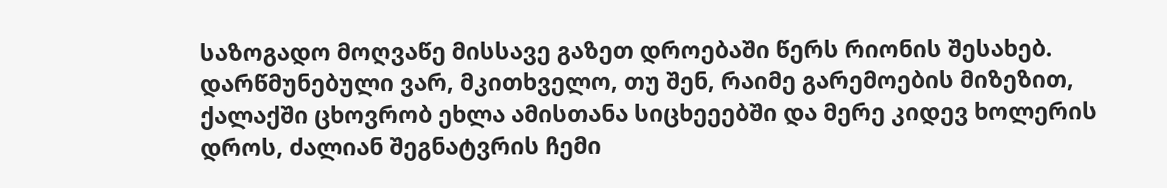საზოგადო მოღვაწე მისსავე გაზეთ დროებაში წერს რიონის შესახებ.
დარწმუნებული ვარ, მკითხველო, თუ შენ, რაიმე გარემოების მიზეზით, ქალაქში ცხოვრობ ეხლა ამისთანა სიცხეეებში და მერე კიდევ ხოლერის დროს, ძალიან შეგნატვრის ჩემი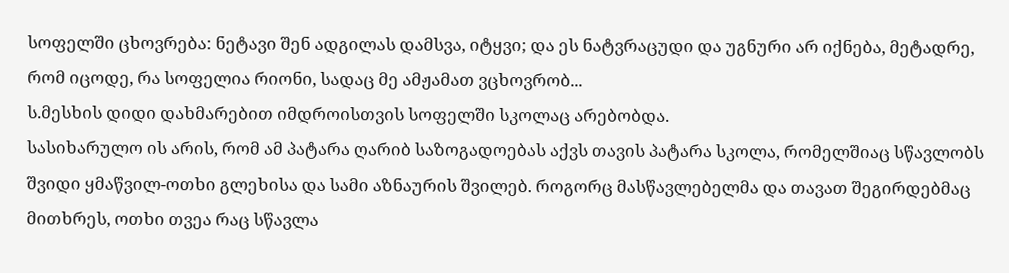სოფელში ცხოვრება: ნეტავი შენ ადგილას დამსვა, იტყვი; და ეს ნატვრაცუდი და უგნური არ იქნება, მეტადრე, რომ იცოდე, რა სოფელია რიონი, სადაც მე ამჟამათ ვცხოვრობ...
ს.მესხის დიდი დახმარებით იმდროისთვის სოფელში სკოლაც არებობდა.
სასიხარულო ის არის, რომ ამ პატარა ღარიბ საზოგადოებას აქვს თავის პატარა სკოლა, რომელშიაც სწავლობს შვიდი ყმაწვილ-ოთხი გლეხისა და სამი აზნაურის შვილებ. როგორც მასწავლებელმა და თავათ შეგირდებმაც მითხრეს, ოთხი თვეა რაც სწავლა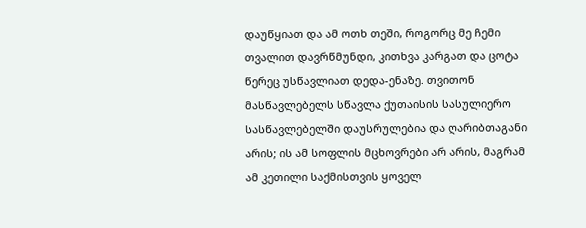დაუწყიათ და ამ ოთხ თეში, როგორც მე ჩემი თვალით დავრწმუნდი, კითხვა კარგათ და ცოტა წერეც უსწავლიათ დედა-ენაზე. თვითონ მასწავლებელს სწავლა ქუთაისის სასულიერო სასწავლებელში დაუსრულებია და ღარიბთაგანი არის; ის ამ სოფლის მცხოვრები არ არის, მაგრამ ამ კეთილი საქმისთვის ყოველ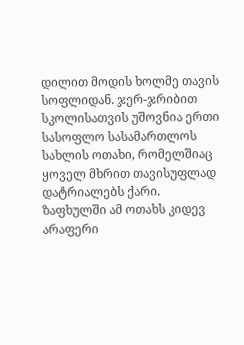დილით მოდის ხოლმე თავის სოფლიდან. ჯერ-ჯრიბით სკოლისათვის უშოვნია ერთი სასოფლო სასამართლოს სახლის ოთახი, რომელშიაც ყოველ მხრით თავისუფლად დატრიალებს ქარი. ზაფხულში ამ ოთახს კიდევ არაფერი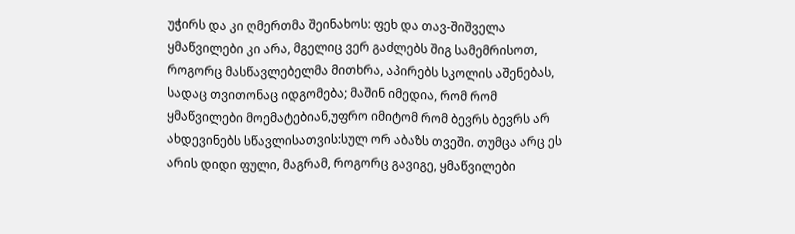უჭირს და კი ღმერთმა შეინახოს: ფეხ და თავ-შიშველა ყმაწვილები კი არა, მგელიც ვერ გაძლებს შიგ სამემრისოთ, როგორც მასწავლებელმა მითხრა, აპირებს სკოლის აშენებას, სადაც თვითონაც იდგომება; მაშინ იმედია, რომ რომ ყმაწვილები მოემატებიან,უფრო იმიტომ რომ ბევრს ბევრს არ ახდევინებს სწავლისათვის:სულ ორ აბაზს თვეში. თუმცა არც ეს არის დიდი ფული, მაგრამ, როგორც გავიგე, ყმაწვილები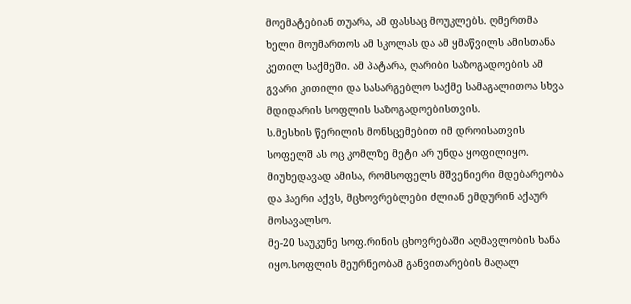მოემატებიან თუარა, ამ ფასსაც მოუკლებს. ღმერთმა ხელი მოუმართოს ამ სკოლას და ამ ყმაწვილს ამისთანა კეთილ საქმეში. ამ პატარა, ღარიბი საზოგადოების ამ გვარი კითილი და სასარგებლო საქმე სამაგალითოა სხვა მდიდარის სოფლის საზოგადოებისთვის.
ს.მესხის წერილის მონსცემებით იმ დროისათვის სოფელშ ას ოც კომლზე მეტი არ უნდა ყოფილიყო. მიუხედავად ამისა, რომსოფელს მშვენიერი მდებარეობა და ჰაერი აქვს, მცხოვრებლები ძლიან ემდურინ აქაურ მოსავალსო.
მე-20 საუკუნე სოფ.რინის ცხოვრებაში აღმავლობის ხანა იყო.სოფლის მეურნეობამ განვითარების მაღალ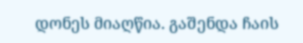დონეს მიაღწია. გაშენდა ჩაის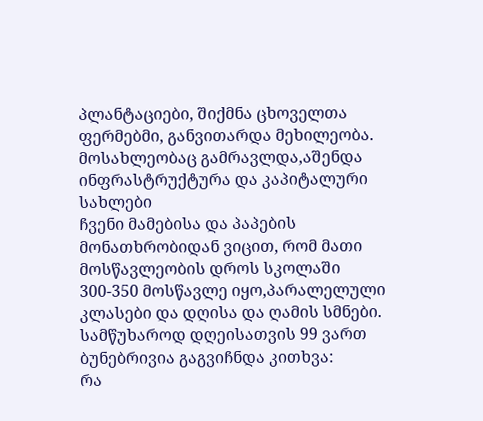პლანტაციები, შიქმნა ცხოველთა ფერმებმი, განვითარდა მეხილეობა. მოსახლეობაც გამრავლდა,აშენდა ინფრასტრუქტურა და კაპიტალური სახლები
ჩვენი მამებისა და პაპების მონათხრობიდან ვიცით, რომ მათი მოსწავლეობის დროს სკოლაში 300-350 მოსწავლე იყო,პარალელული კლასები და დღისა და ღამის სმნები.
სამწუხაროდ დღეისათვის 99 ვართ ბუნებრივია გაგვიჩნდა კითხვა:
რა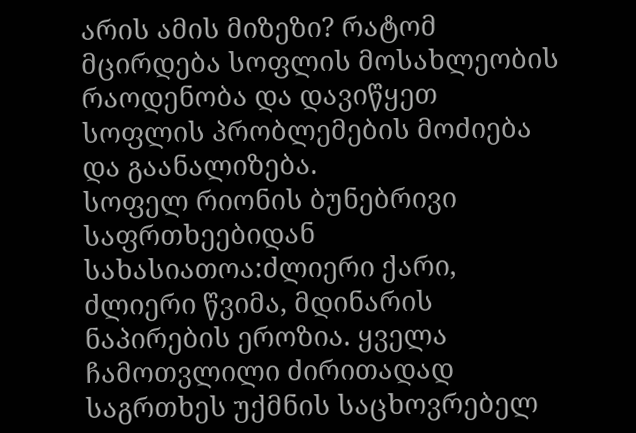არის ამის მიზეზი? რატომ მცირდება სოფლის მოსახლეობის რაოდენობა და დავიწყეთ სოფლის პრობლემების მოძიება და გაანალიზება.
სოფელ რიონის ბუნებრივი საფრთხეებიდან სახასიათოა:ძლიერი ქარი, ძლიერი წვიმა, მდინარის ნაპირების ეროზია. ყველა ჩამოთვლილი ძირითადად საგრთხეს უქმნის საცხოვრებელ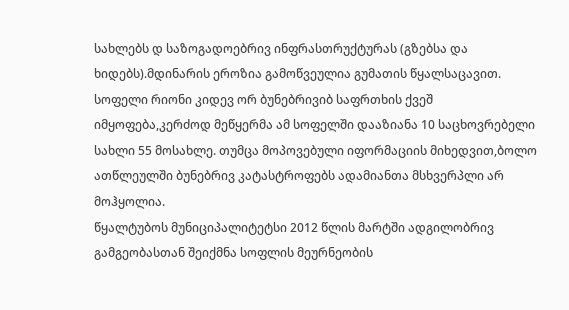სახლებს დ საზოგადოებრივ ინფრასთრუქტურას (გზებსა და ხიდებს).მდინარის ეროზია გამოწვეულია გუმათის წყალსაცავით. სოფელი რიონი კიდევ ორ ბუნებრივიბ საფრთხის ქვეშ იმყოფება,კერძოდ მეწყერმა ამ სოფელში დააზიანა 10 საცხოვრებელი სახლი 55 მოსახლე. თუმცა მოპოვებული იფორმაციის მიხედვით,ბოლო ათწლეულში ბუნებრივ კატასტროფებს ადამიანთა მსხვერპლი არ მოჰყოლია.
წყალტუბოს მუნიციპალიტეტსი 2012 წლის მარტში ადგილობრივ გამგეობასთან შეიქმნა სოფლის მეურნეობის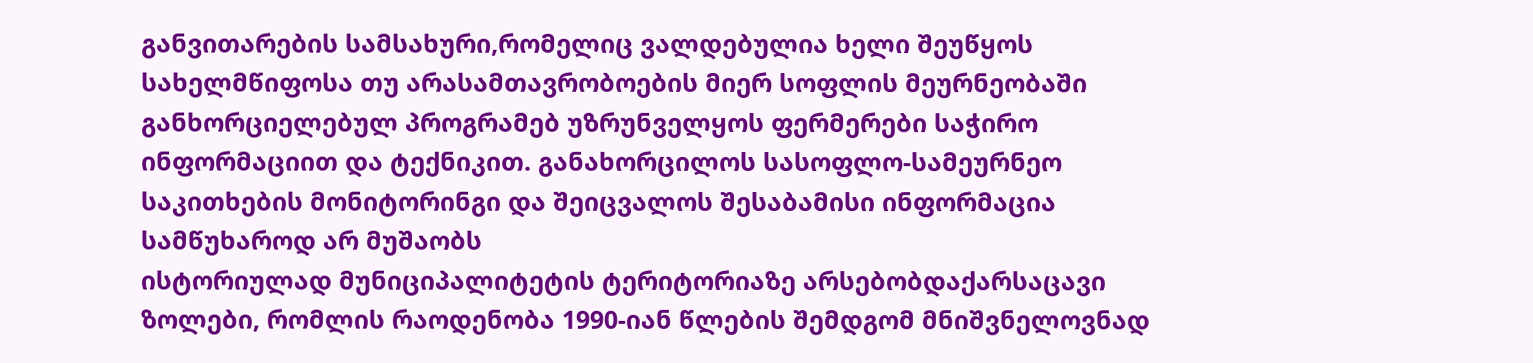განვითარების სამსახური,რომელიც ვალდებულია ხელი შეუწყოს სახელმწიფოსა თუ არასამთავრობოების მიერ სოფლის მეურნეობაში განხორციელებულ პროგრამებ უზრუნველყოს ფერმერები საჭირო ინფორმაციით და ტექნიკით. განახორცილოს სასოფლო-სამეურნეო საკითხების მონიტორინგი და შეიცვალოს შესაბამისი ინფორმაცია სამწუხაროდ არ მუშაობს
ისტორიულად მუნიციპალიტეტის ტერიტორიაზე არსებობდაქარსაცავი ზოლები, რომლის რაოდენობა 1990-იან წლების შემდგომ მნიშვნელოვნად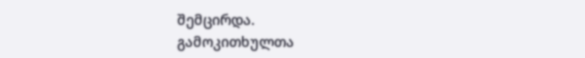შემცირდა.
გამოკითხულთა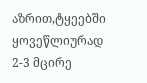აზრით,ტყეებში ყოვეწლიურად 2-3 მცირე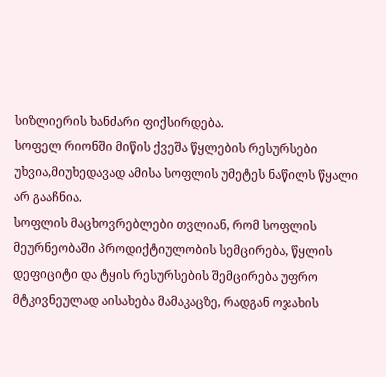სიზლიერის ხანძარი ფიქსირდება.
სოფელ რიონში მიწის ქვეშა წყლების რესურსები უხვია,მიუხედავად ამისა სოფლის უმეტეს ნაწილს წყალი არ გააჩნია.
სოფლის მაცხოვრებლები თვლიან, რომ სოფლის მეურნეობაში პროდიქტიულობის სემცირება, წყლის დეფიციტი და ტყის რესურსების შემცირება უფრო მტკივნეულად აისახება მამაკაცზე, რადგან ოჯახის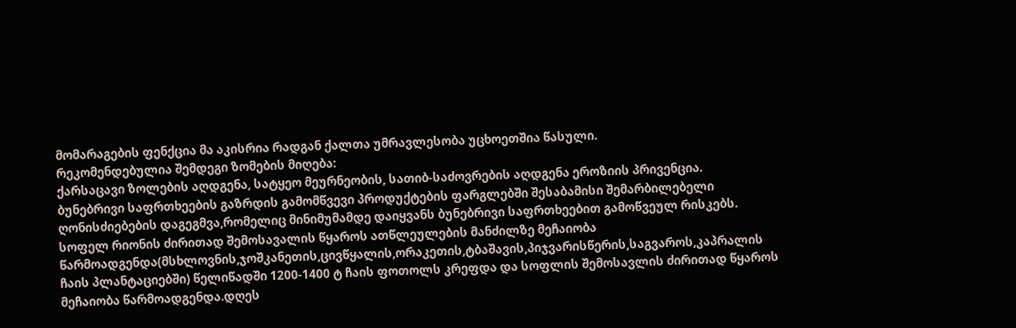მომარაგების ფენქცია მა აკისრია რადგან ქალთა უმრავლესობა უცხოეთშია წასული.
რეკომენდებულია შემდეგი ზომების მიღება:
ქარსაცავი ზოლების აღდგენა, სატყეო მეურნეობის, სათიბ-საძოვრების აღდგენა ეროზიის პრივენცია.
ბუნებრივი საფრთხეების გაზრდის გამომწვევი პროდუქტების ფარგლებში შესაბამისი შემარბილებელი ღონისძიებების დაგეგმვა,რომელიც მინიმუმამდე დაიყვანს ბუნებრივი საფრთხეებით გამოწვეულ რისკებს.
სოფელ რიონის ძირითად შემოსავალის წყაროს ათწლეულების მანძილზე მეჩაიობა წარმოადგენდა(მსხლოვნის,ჯოშკანეთის,ცივწყალის,ორაკეთის,ტბაშავის,პიჯვარისწერის,საგვაროს,კაპრალის ჩაის პლანტაციებში) წელიწადში 1200-1400 ტ ჩაის ფოთოლს კრეფდა და სოფლის შემოსავლის ძირითად წყაროს მეჩაიობა წარმოადგენდა.დღეს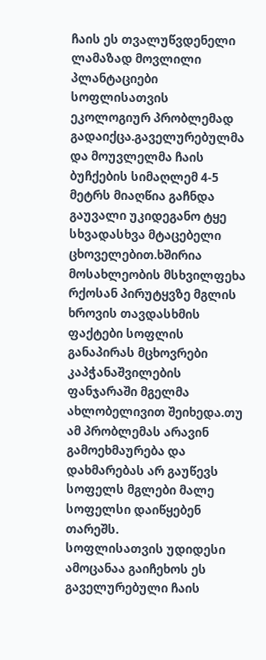ჩაის ეს თვალუწვდენელი ლამაზად მოვლილი პლანტაციები სოფლისათვის ეკოლოგიურ პრობლემად გადაიქცა.გაველურებულმა და მოუვლელმა ჩაის ბუჩქების სიმაღლემ 4-5 მეტრს მიაღწია გაჩნდა გაუვალი უკიდეგანო ტყე სხვადასხვა მტაცებელი ცხოველებით.ხშირია მოსახლეობის მსხვილფეხა რქოსან პირუტყვზე მგლის ხროვის თავდასხმის ფაქტები სოფლის განაპირას მცხოვრები კაპჭანაშვილების ფანჯარაში მგელმა ახლობელივით შეიხედა.თუ ამ პრობლემას არავინ გამოეხმაურება და დახმარებას არ გაუწევს სოფელს მგლები მალე სოფელსი დაიწყებენ თარეშს.
სოფლისათვის უდიდესი ამოცანაა გაიჩეხოს ეს გაველურებული ჩაის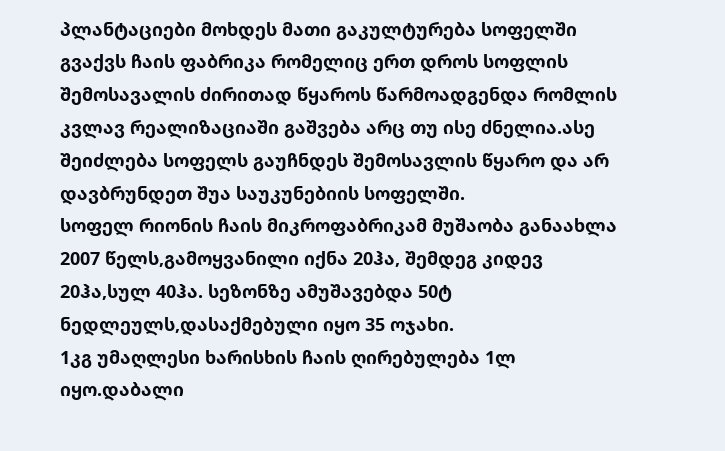პლანტაციები მოხდეს მათი გაკულტურება სოფელში გვაქვს ჩაის ფაბრიკა რომელიც ერთ დროს სოფლის შემოსავალის ძირითად წყაროს წარმოადგენდა რომლის კვლავ რეალიზაციაში გაშვება არც თუ ისე ძნელია.ასე შეიძლება სოფელს გაუჩნდეს შემოსავლის წყარო და არ დავბრუნდეთ შუა საუკუნებიის სოფელში.
სოფელ რიონის ჩაის მიკროფაბრიკამ მუშაობა განაახლა 2007 წელს,გამოყვანილი იქნა 20ჰა, შემდეგ კიდევ 20ჰა,სულ 40ჰა. სეზონზე ამუშავებდა 50ტ ნედლეულს,დასაქმებული იყო 35 ოჯახი.
1კგ უმაღლესი ხარისხის ჩაის ღირებულება 1ლ იყო.დაბალი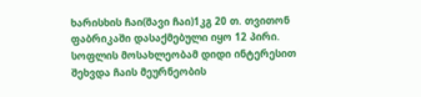ხარისხის ჩაი(შავი ჩაი)1კგ 20 თ. თვითონ ფაბრიკაში დასაქმებული იყო 12 პირი.
სოფლის მოსახლეობამ დიდი ინტერესით შეხვდა ჩაის მეურნეობის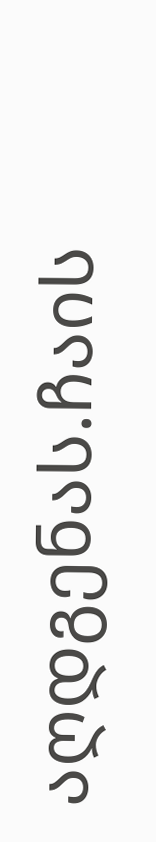აღდგენას.ჩაის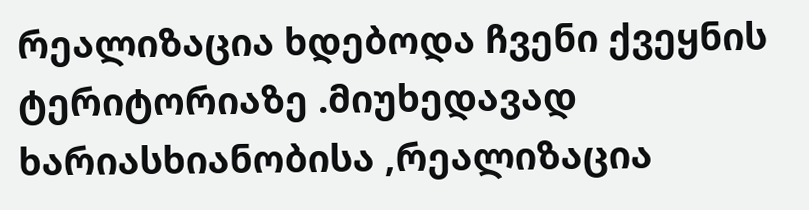რეალიზაცია ხდებოდა ჩვენი ქვეყნის ტერიტორიაზე .მიუხედავად ხარიასხიანობისა ,რეალიზაცია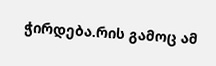ჭირდება.რის გამოც ამ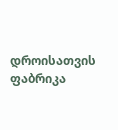დროისათვის ფაბრიკა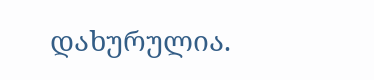დახურულია.